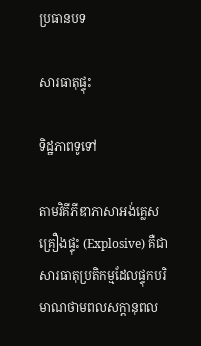ប្រធានបទ

សារធាតុផ្ទុះ

ទិដ្ឋភាពទូទៅ

តាមវិគីភីឌាភាសាអង់គ្លេស គ្រឿងផ្ទុះ (Explosive) គឺជាសារធាតុប្រតិកម្មដែលផ្ទុកបរិមាណថាមពលសក្តានុពល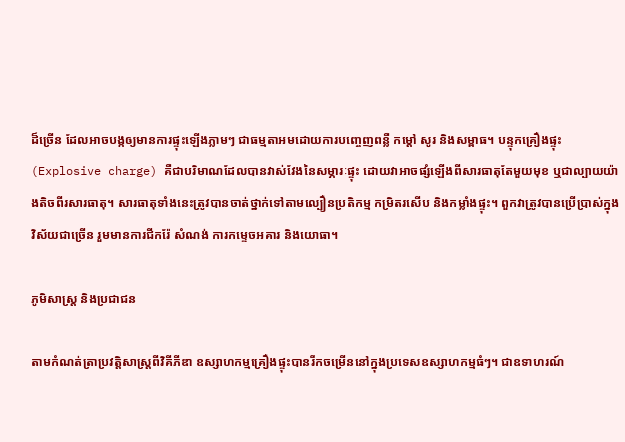ដ៏ច្រើន ដែលអាចបង្កឲ្យមានការផ្ទុះឡើងភ្លាមៗ ជាធម្មតាអមដោយការបញ្ចេញពន្លឺ កម្ដៅ សូរ និងសម្ពាធ។ បន្ទុកគ្រឿងផ្ទុះ (Explosive charge) គឺជាបរិមាណដែលបានវាស់វែងនៃសម្ភារៈផ្ទុះ ដោយវាអាចផ្សំឡើងពីសារធាតុតែមួយមុខ ឬជាល្បាយយ៉ាងតិចពីរសារធាតុ។ សារធាតុទាំងនេះត្រូវបានចាត់ថ្នាក់ទៅតាមល្បឿនប្រតិកម្ម កម្រិតរសើប និងកម្លាំងផ្ទុះ។ ពួកវាត្រូវបានប្រើប្រាស់ក្នុងវិស័យជាច្រើន រួមមានការជីករ៉ែ សំណង់ ការកម្ទេចអគារ និងយោធា។

ភូមិសាស្ត្រ និងប្រជាជន

តាមកំណត់ត្រាប្រវត្តិសាស្ត្រពីវិគីភីឌា ឧស្សាហកម្មគ្រឿងផ្ទុះបានរីកចម្រើននៅក្នុងប្រទេសឧស្សាហកម្មធំៗ។ ជាឧទាហរណ៍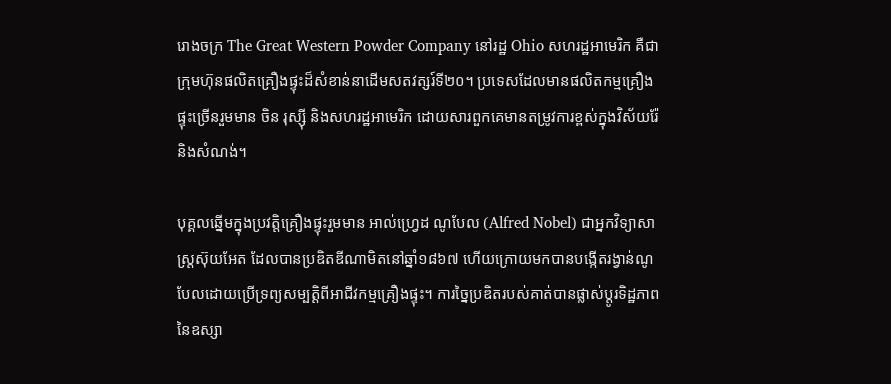រោងចក្រ The Great Western Powder Company នៅរដ្ឋ Ohio សហរដ្ឋអាមេរិក គឺជាក្រុមហ៊ុនផលិតគ្រឿងផ្ទុះដ៏សំខាន់នាដើមសតវត្សរ៍ទី២០។ ប្រទេសដែលមានផលិតកម្មគ្រឿងផ្ទុះច្រើនរួមមាន ចិន រុស្ស៊ី និងសហរដ្ឋអាមេរិក ដោយសារពួកគេមានតម្រូវការខ្ពស់ក្នុងវិស័យរ៉ែ និងសំណង់។

បុគ្គលឆ្នើមក្នុងប្រវត្តិគ្រឿងផ្ទុះរួមមាន អាល់ហ្វ្រេដ ណូបែល (Alfred Nobel) ជាអ្នកវិទ្យាសាស្ត្រស៊ុយអែត ដែលបានប្រឌិតឌីណាមិតនៅឆ្នាំ១៨៦៧ ហើយក្រោយមកបានបង្កើតរង្វាន់ណូបែលដោយប្រើទ្រព្យសម្បត្តិពីអាជីវកម្មគ្រឿងផ្ទុះ។ ការច្នៃប្រឌិតរបស់គាត់បានផ្លាស់ប្តូរទិដ្ឋភាពនៃឧស្សា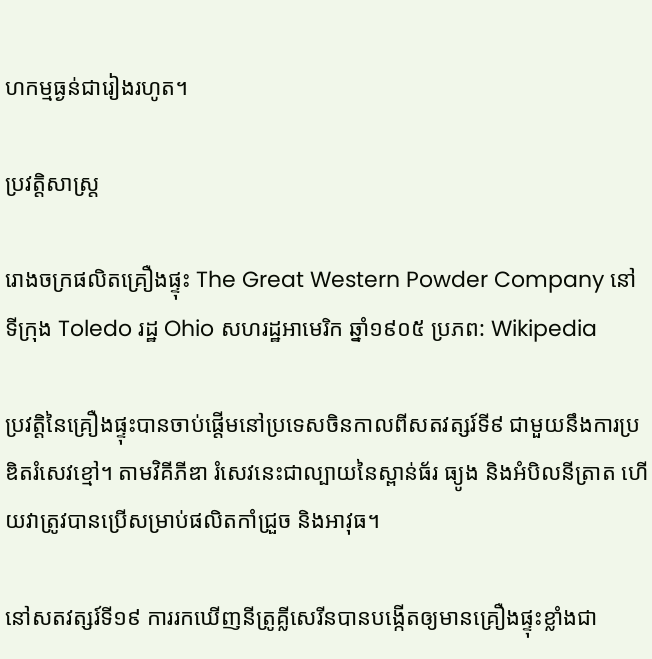ហកម្មធ្ងន់ជារៀងរហូត។

ប្រវត្តិសាស្ត្រ

រោងចក្រផលិតគ្រឿងផ្ទុះ The Great Western Powder Company នៅទីក្រុង Toledo រដ្ឋ Ohio សហរដ្ឋអាមេរិក ឆ្នាំ១៩០៥ ប្រភព: Wikipedia

ប្រវត្តិនៃគ្រឿងផ្ទុះបានចាប់ផ្តើមនៅប្រទេសចិនកាលពីសតវត្សរ៍ទី៩ ជាមួយនឹងការប្រឌិតរំសេវខ្មៅ។ តាមវិគីភីឌា រំសេវនេះជាល្បាយនៃស្ពាន់ធ័រ ធ្យូង និងអំបិលនីត្រាត ហើយវាត្រូវបានប្រើសម្រាប់ផលិតកាំជ្រួច និងអាវុធ។

នៅសតវត្សរ៍ទី១៩ ការរកឃើញនីត្រូគ្លីសេរីនបានបង្កើតឲ្យមានគ្រឿងផ្ទុះខ្លាំងជា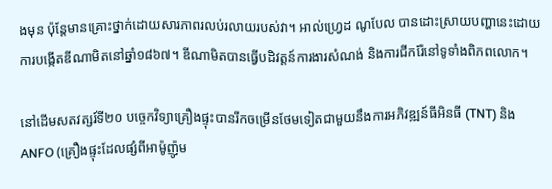ងមុន ប៉ុន្តែមានគ្រោះថ្នាក់ដោយសារភាពរលប់រលាយរបស់វា។ អាល់ហ្វ្រេដ ណូបែល បានដោះស្រាយបញ្ហានេះដោយការបង្កើតឌីណាមិតនៅឆ្នាំ១៨៦៧។ ឌីណាមិតបានធ្វើបដិវត្តន៍ការងារសំណង់ និងការជីករ៉ែនៅទូទាំងពិភពលោក។

នៅដើមសតវត្សរ៍ទី២០ បច្ចេកវិទ្យាគ្រឿងផ្ទុះបានរីកចម្រើនថែមទៀតជាមួយនឹងការអភិវឌ្ឍន៍ធីអិនធី (TNT) និង ANFO (គ្រឿងផ្ទុះដែលផ្សំពីអាម៉ូញ៉ូម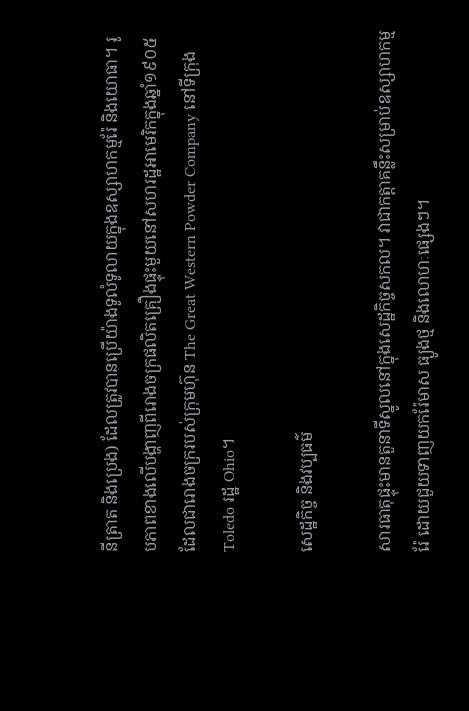នីត្រាត និងប្រេង) ដែលត្រូវបានប្រើយ៉ាងទូលំទូលាយក្នុងឧស្សាហកម្មរ៉ែ និងយោធា។ រូបភាពខាងលើបង្ហាញពីរោងចក្រផលិតគ្រឿងផ្ទុះមួយនៅសហរដ្ឋអាមេរិកក្នុងឆ្នាំ១៩០៥ ដែលជារោងចក្ររបស់ក្រុមហ៊ុន The Great Western Powder Company នៅទីក្រុង Toledo រដ្ឋ Ohio។

សេដ្ឋកិច្ច និងវប្បធម៌

សារធាតុផ្ទុះមានតួនាទីស្នូលនៅក្នុងសេដ្ឋកិច្ចសកល។ វាជាកត្តាគន្លឹះសម្រាប់ឧស្សាហកម្មរ៉ែ ដោយជួយទាញយករ៉ែមាស ធ្យូងថ្ម និងលោហៈផ្សេងៗ។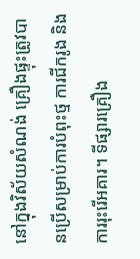នៅក្នុងវិស័យសំណង់ គ្រឿងផ្ទុះត្រូវបានប្រើសម្រាប់ការបំពុះថ្ម ការជីករូង និងការរុះរើអគារ។ ទីផ្សារគ្រឿង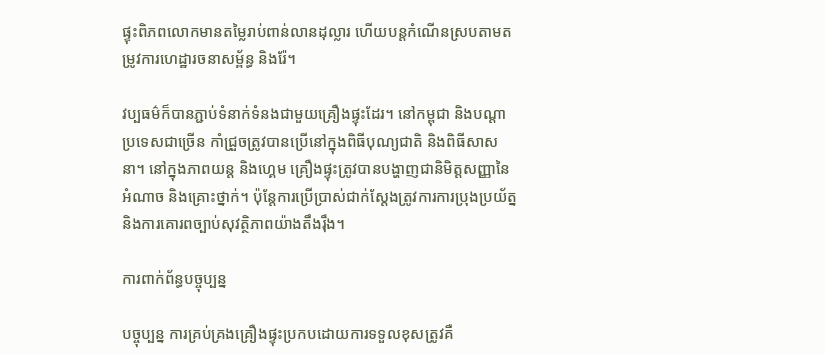ផ្ទុះពិភពលោកមានតម្លៃរាប់ពាន់លានដុល្លារ ហើយបន្តកំណើនស្របតាមតម្រូវការហេដ្ឋារចនាសម្ព័ន្ធ និងរ៉ែ។

វប្បធម៌ក៏បានភ្ជាប់ទំនាក់ទំនងជាមួយគ្រឿងផ្ទុះដែរ។ នៅកម្ពុជា និងបណ្តាប្រទេសជាច្រើន កាំជ្រួចត្រូវបានប្រើនៅក្នុងពិធីបុណ្យជាតិ និងពិធីសាសនា។ នៅក្នុងភាពយន្ត និងហ្គេម គ្រឿងផ្ទុះត្រូវបានបង្ហាញជានិមិត្តសញ្ញានៃអំណាច និងគ្រោះថ្នាក់។ ប៉ុន្តែការប្រើប្រាស់ជាក់ស្តែងត្រូវការការប្រុងប្រយ័ត្ន និងការគោរពច្បាប់សុវត្ថិភាពយ៉ាងតឹងរ៉ឹង។

ការពាក់ព័ន្ធបច្ចុប្បន្ន

បច្ចុប្បន្ន ការគ្រប់គ្រងគ្រឿងផ្ទុះប្រកបដោយការទទួលខុសត្រូវគឺ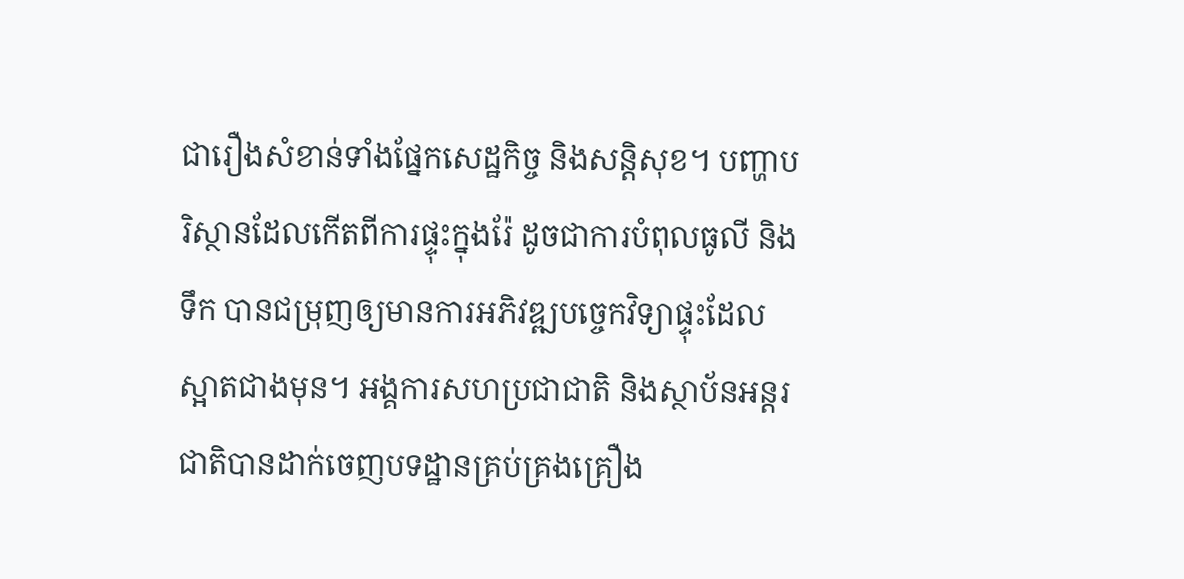ជារឿងសំខាន់ទាំងផ្នែកសេដ្ឋកិច្ច និងសន្តិសុខ។ បញ្ហាបរិស្ថានដែលកើតពីការផ្ទុះក្នុងរ៉ែ ដូចជាការបំពុលធូលី និងទឹក បានជម្រុញឲ្យមានការអភិវឌ្ឍបច្ចេកវិទ្យាផ្ទុះដែលស្អាតជាងមុន។ អង្គការសហប្រជាជាតិ និងស្ថាប័នអន្តរជាតិបានដាក់ចេញបទដ្ឋានគ្រប់គ្រងគ្រឿង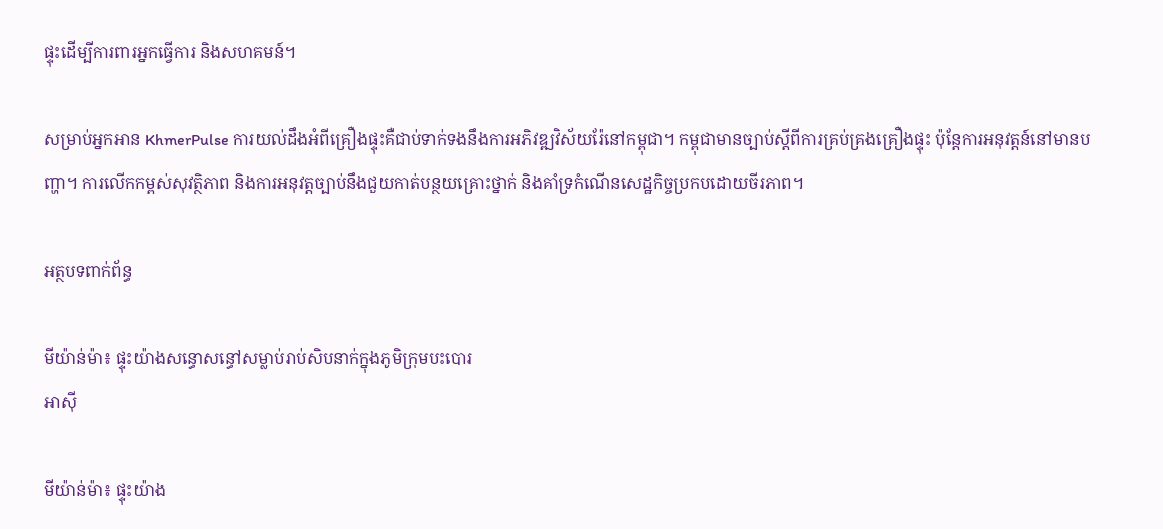ផ្ទុះដើម្បីការពារអ្នកធ្វើការ និងសហគមន៍។

សម្រាប់អ្នកអាន KhmerPulse ការយល់ដឹងអំពីគ្រឿងផ្ទុះគឺជាប់ទាក់ទងនឹងការអភិវឌ្ឍវិស័យរ៉ែនៅកម្ពុជា។ កម្ពុជាមានច្បាប់ស្តីពីការគ្រប់គ្រងគ្រឿងផ្ទុះ ប៉ុន្តែការអនុវត្តន៍នៅមានបញ្ហា។ ការលើកកម្ពស់សុវត្ថិភាព និងការអនុវត្តច្បាប់នឹងជួយកាត់បន្ថយគ្រោះថ្នាក់ និងគាំទ្រកំណើនសេដ្ឋកិច្ចប្រកបដោយចីរភាព។

អត្ថបទពាក់ព័ន្ធ

មីយ៉ាន់ម៉ា៖ ផ្ទុះយ៉ាងសន្ធោសន្ធៅសម្លាប់រាប់សិបនាក់ក្នុងភូមិក្រុមបះបោរ
អាស៊ី

មីយ៉ាន់ម៉ា៖ ផ្ទុះយ៉ាង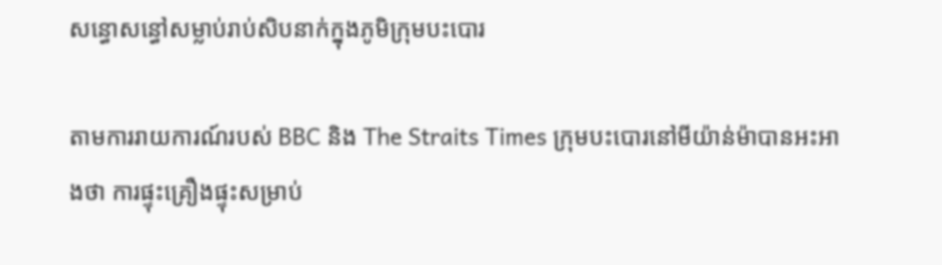សន្ធោសន្ធៅសម្លាប់រាប់សិបនាក់ក្នុងភូមិក្រុមបះបោរ

តាមការរាយការណ៍របស់ BBC និង The Straits Times ក្រុមបះបោរនៅមីយ៉ាន់ម៉ាបានអះអាងថា ការផ្ទុះគ្រឿងផ្ទុះសម្រាប់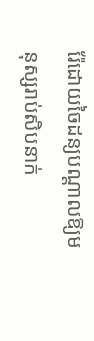រ៉ែដោយចៃដន្យបណ្ដាលឱ្យមនុស្សរាប់សិបនាក់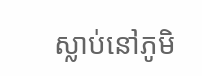ស្លាប់នៅភូមិ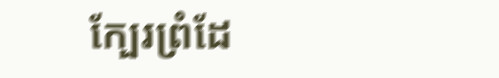ក្បែរព្រំដែ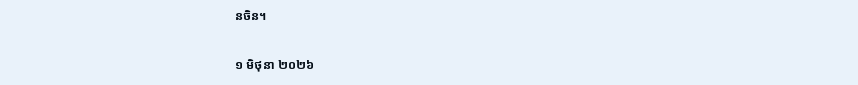នចិន។

១ មិថុនា ២០២៦